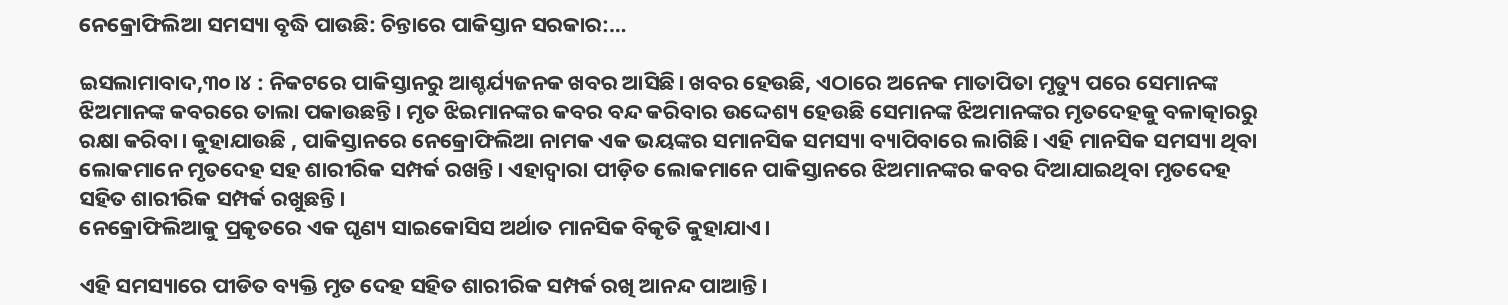ନେକ୍ରୋଫିଲିଆ ସମସ୍ୟା ବୃଦ୍ଧି ପାଉଛି: ଚିନ୍ତାରେ ପାକିସ୍ତାନ ସରକାର:…

ଇସଲାମାବାଦ,୩୦।୪ : ନିକଟରେ ପାକିସ୍ତାନରୁ ଆଶ୍ଚର୍ଯ୍ୟଜନକ ଖବର ଆସିଛି। ଖବର ହେଉଛି, ଏଠାରେ ଅନେକ ମାତାପିତା ମୃତ୍ୟୁ ପରେ ସେମାନଙ୍କ ଝିଅମାନଙ୍କ କବରରେ ତାଲା ପକାଉଛନ୍ତି। ମୃତ ଝିଇମାନଙ୍କର କବର ବନ୍ଦ କରିବାର ଉଦ୍ଦେଶ୍ୟ ହେଉଛି ସେମାନଙ୍କ ଝିଅମାନଙ୍କର ମୃତଦେହକୁ ବଳାତ୍କାରରୁ ରକ୍ଷା କରିବା। କୁହାଯାଉଛି , ପାକିସ୍ତାନରେ ନେକ୍ରୋଫିଲିଆ ନାମକ ଏକ ଭୟଙ୍କର ସମାନସିକ ସମସ୍ୟା ବ୍ୟାପିବାରେ ଲାଗିଛି। ଏହି ମାନସିକ ସମସ୍ୟା ଥିବା ଲୋକମାନେ ମୃତଦେହ ସହ ଶାରୀରିକ ସମ୍ପର୍କ ରଖନ୍ତି। ଏହାଦ୍ୱାରା ପୀଡ଼ିତ ଲୋକମାନେ ପାକିସ୍ତାନରେ ଝିଅମାନଙ୍କର କବର ଦିଆଯାଇଥିବା ମୃତଦେହ ସହିତ ଶାରୀରିକ ସମ୍ପର୍କ ରଖୁଛନ୍ତି।
ନେକ୍ରୋଫିଲିଆକୁ ପ୍ରକୃତରେ ଏକ ଘୃଣ୍ୟ ସାଇକୋସିସ ଅର୍ଥାତ ମାନସିକ ବିକୃତି କୁହାଯାଏ।

ଏହି ସମସ୍ୟାରେ ପୀଡିତ ବ୍ୟକ୍ତି ମୃତ ଦେହ ସହିତ ଶାରୀରିକ ସମ୍ପର୍କ ରଖି ଆନନ୍ଦ ପାଆନ୍ତି।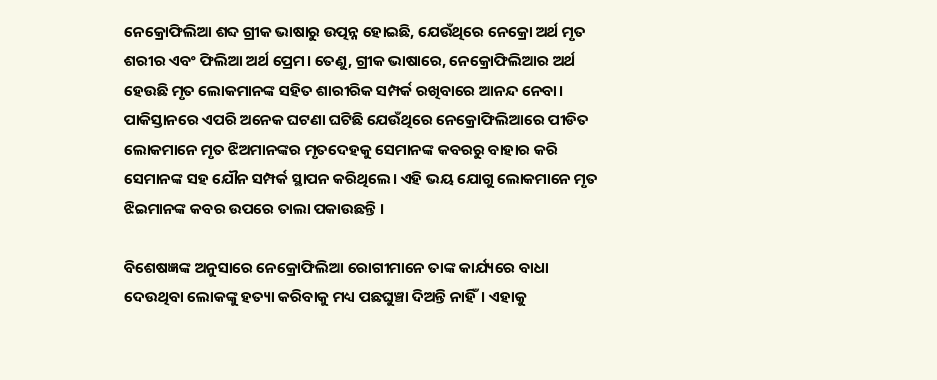ନେକ୍ରୋଫିଲିଆ ଶବ୍ଦ ଗ୍ରୀକ ଭାଷାରୁ ଉତ୍ପନ୍ନ ହୋଇଛି, ଯେଉଁଥିରେ ନେକ୍ରୋ ଅର୍ଥ ମୃତ ଶରୀର ଏବଂ ଫିଲିଆ ଅର୍ଥ ପ୍ରେମ। ତେଣୁ, ଗ୍ରୀକ ଭାଷାରେ, ନେକ୍ରୋଫିଲିଆର ଅର୍ଥ ହେଉଛି ମୃତ ଲୋକମାନଙ୍କ ସହିତ ଶାରୀରିକ ସମ୍ପର୍କ ରଖିବାରେ ଆନନ୍ଦ ନେବା। ପାକିସ୍ତାନରେ ଏପରି ଅନେକ ଘଟଣା ଘଟିଛି ଯେଉଁଥିରେ ନେକ୍ରୋଫିଲିଆରେ ପୀଡିତ ଲୋକମାନେ ମୃତ ଝିଅମାନଙ୍କର ମୃତଦେହକୁ ସେମାନଙ୍କ କବରରୁ ବାହାର କରି ସେମାନଙ୍କ ସହ ଯୌନ ସମ୍ପର୍କ ସ୍ଥାପନ କରିଥିଲେ। ଏହି ଭୟ ଯୋଗୁ ଲୋକମାନେ ମୃତ ଝିଇମାନଙ୍କ କବର ଉପରେ ତାଲା ପକାଉଛନ୍ତି ।

ବିଶେଷଜ୍ଞଙ୍କ ଅନୁସାରେ ନେକ୍ରୋଫିଲିଆ ରୋଗୀମାନେ ତାଙ୍କ କାର୍ଯ୍ୟରେ ବାଧା ଦେଉଥିବା ଲୋକଙ୍କୁ ହତ୍ୟା କରିବାକୁ ମଧ୍ୟ ପଛଘୁଞ୍ଚା ଦିଅନ୍ତି ନାହିଁ। ଏହାକୁ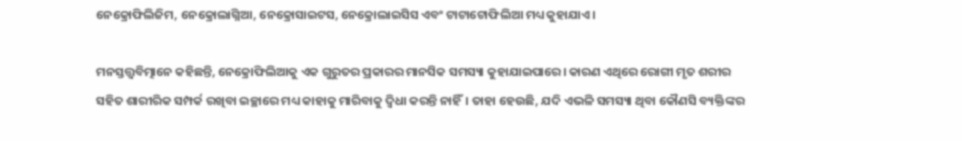ନେକ୍ରୋଫିଲିଜିମ, ନେକ୍ରୋଲାଗ୍ନିଆ, ନେକ୍ରୋସାଇଟସ, ନେକ୍ରୋଲାଇସିସ ଏବଂ ଟାଟାଟୋଫିଲିଆ ମଧ୍ୟ କୁହାଯାଏ ।

ମନସ୍ତତ୍ତ୍ୱବିତ୍ମାନେ କହିଛନ୍ତି, ନେକ୍ରୋଫିଲିଆକୁ ଏକ ଗୁରୁତର ପ୍ରକାରର ମାନସିକ ସମସ୍ୟା କୁହାଯାଇପାରେ। କାରଣ ଏଥିରେ ରୋଗୀ ମୃତ ଶରୀର ସହିତ ଶାରୀରିକ ସମ୍ପର୍କ ରଖିବା ଇଚ୍ଛାରେ ମଧ୍ୟ କାହାକୁ ମାରିବାକୁ ଦ୍ୱିଧା କରନ୍ତି ନାହିଁ। ତାହା ହେଉଛି, ଯଦି ଏଭଳି ସମସ୍ୟା ଥିବା କୌଣସି ବ୍ୟକ୍ତିଙ୍କର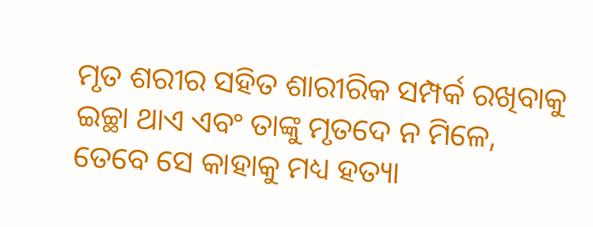ମୃତ ଶରୀର ସହିତ ଶାରୀରିକ ସମ୍ପର୍କ ରଖିବାକୁ ଇଚ୍ଛା ଥାଏ ଏବଂ ତାଙ୍କୁ ମୃତଦେ ନ ମିଳେ, ତେବେ ସେ କାହାକୁ ମଧ୍ୟ ହତ୍ୟା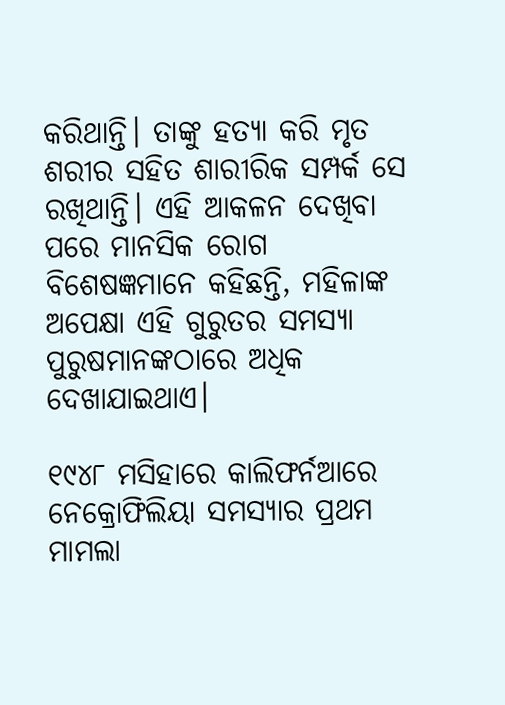କରିଥାନ୍ତି। ତାଙ୍କୁ ହତ୍ୟା କରି ମୃତ ଶରୀର ସହିତ ଶାରୀରିକ ସମ୍ପର୍କ ସେ ରଖିଥାନ୍ତି। ଏହି ଆକଳନ ଦେଖିବା ପରେ ମାନସିକ ରୋଗ ବିଶେଷଜ୍ଞମାନେ କହିଛନ୍ତି, ମହିଳାଙ୍କ ଅପେକ୍ଷା ଏହି ଗୁରୁତର ସମସ୍ୟା ପୁରୁଷମାନଙ୍କଠାରେ ଅଧିକ ଦେଖାଯାଇଥାଏ।

୧୯୪୮ ମସିହାରେ କାଲିଫର୍ନଆରେ ନେକ୍ରୋଫିଲିୟା ସମସ୍ୟାର ପ୍ରଥମ ମାମଲା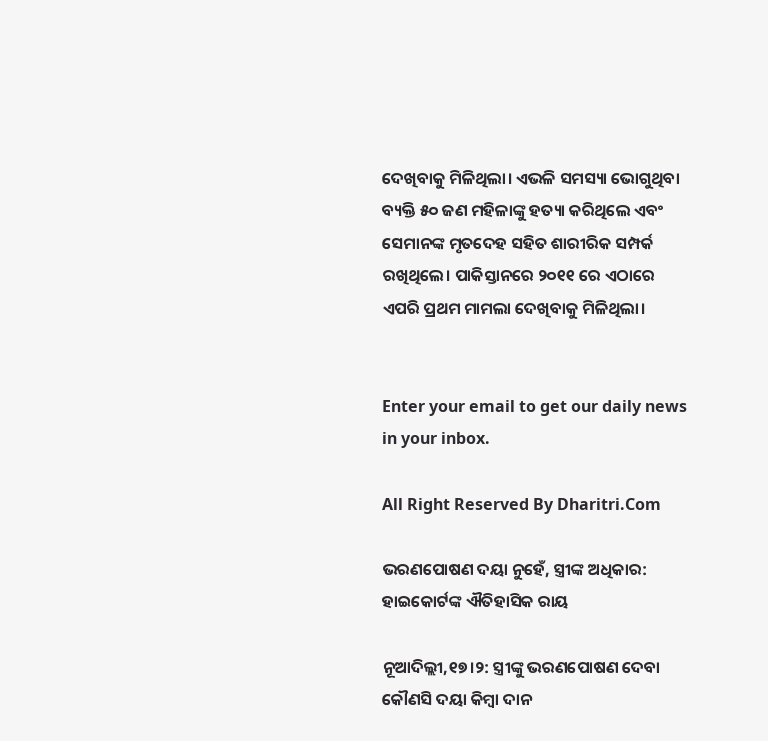ଦେଖିବାକୁ ମିଳିଥିଲା। ଏଭଳି ସମସ୍ୟା ଭୋଗୁଥିବା ବ୍ୟକ୍ତି ୫୦ ଜଣ ମହିଳାଙ୍କୁ ହତ୍ୟା କରିଥିଲେ ଏବଂ ସେମାନଙ୍କ ମୃତଦେହ ସହିତ ଶାରୀରିକ ସମ୍ପର୍କ ରଖିଥିଲେ। ପାକିସ୍ତାନରେ ୨୦୧୧ ରେ ଏଠାରେ ଏପରି ପ୍ରଥମ ମାମଲା ଦେଖିବାକୁ ମିଳିଥିଲା।


Enter your email to get our daily news in your inbox.

All Right Reserved By Dharitri.Com

ଭରଣପୋଷଣ ଦୟା ନୁହେଁ, ସ୍ତ୍ରୀଙ୍କ ଅଧିକାର: ହାଇକୋର୍ଟଙ୍କ ଐତିହାସିକ ରାୟ

ନୂଆଦିଲ୍ଲୀ,୧୭।୨: ସ୍ତ୍ରୀଙ୍କୁ ଭରଣପୋଷଣ ଦେବା କୌଣସି ଦୟା କିମ୍ବା ଦାନ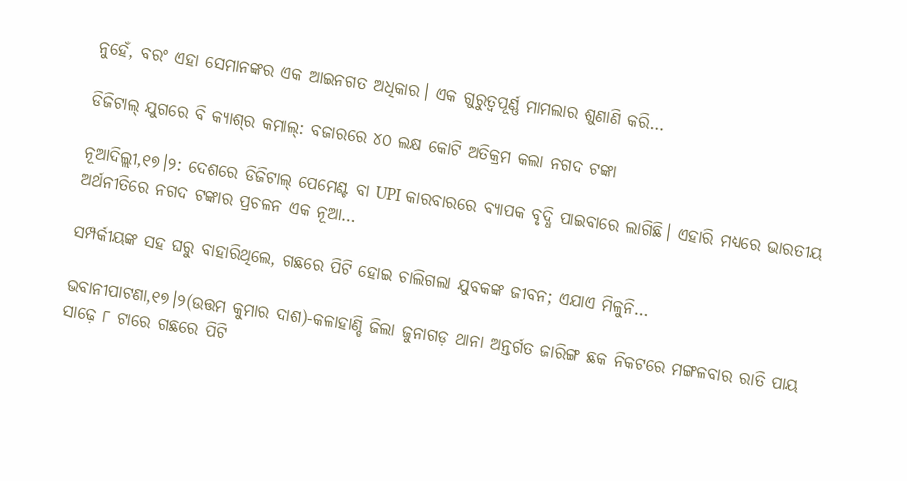ନୁହେଁ, ବରଂ ଏହା ସେମାନଙ୍କର ଏକ ଆଇନଗତ ଅଧିକାର। ଏକ ଗୁରୁତ୍ୱପୂର୍ଣ୍ଣ ମାମଲାର ଶୁଣାଣି କରି…

ଡିଜିଟାଲ୍ ଯୁଗରେ ବି କ୍ୟାଶ୍‌ର କମାଲ୍: ବଜାରରେ ୪୦ ଲକ୍ଷ କୋଟି ଅତିକ୍ରମ କଲା ନଗଦ ଟଙ୍କା

ନୂଆଦିଲ୍ଲୀ,୧୭।୨: ଦେଶରେ ଡିଜିଟାଲ୍ ପେମେଣ୍ଟ ବା UPI କାରବାରରେ ବ୍ୟାପକ ବୃଦ୍ଧି ପାଇବାରେ ଲାଗିଛି। ଏହାରି ମଧ୍ୟରେ ଭାରତୀୟ ଅର୍ଥନୀତିରେ ନଗଦ ଟଙ୍କାର ପ୍ରଚଳନ ଏକ ନୂଆ…

ସମ୍ପର୍କୀୟଙ୍କ ସହ ଘରୁ ବାହାରିଥିଲେ, ଗଛରେ ପିଟି ହୋଇ ଚାଲିଗଲା ଯୁବକଙ୍କ ଜୀବନ; ଏଯାଏ ମିଳୁନି…

ଭବାନୀପାଟଣା,୧୭।୨(ଉତ୍ତମ କୁମାର ଦାଶ)-କଳାହାଣ୍ଡି ଜିଲା ଜୁନାଗଡ଼ ଥାନା ଅନ୍ତର୍ଗତ ଜାରିଙ୍ଗ ଛକ ନିକଟରେ ମଙ୍ଗଳବାର ରାତି ପାୟ ସାଢ଼େ ୮ ଟାରେ ଗଛରେ ପିଟି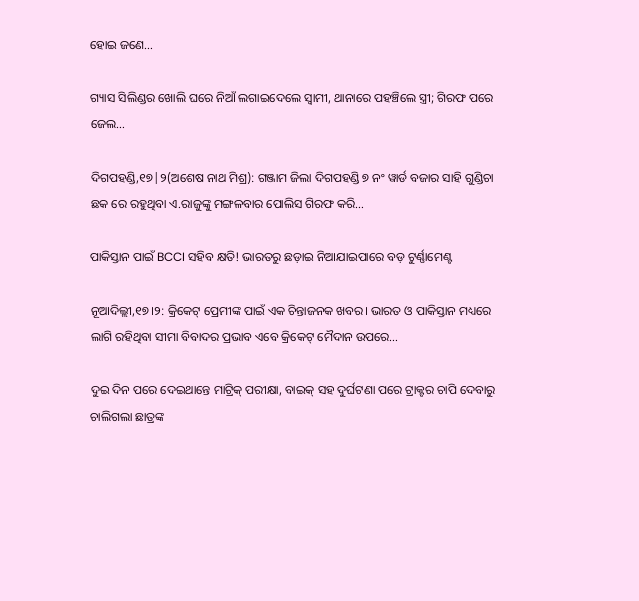ହୋଇ ଜଣେ…

ଗ୍ୟାସ ସିଲିଣ୍ଡର ଖୋଲି ଘରେ ନିଆଁ ଲଗାଇଦେଲେ ସ୍ବାମୀ, ଥାନାରେ ପହଞ୍ଚିଲେ ସ୍ତ୍ରୀ; ଗିରଫ ପରେ ଜେଲ…

ଦିଗପହଣ୍ଡି,୧୭|୨(ଅଶେଷ ନାଥ ମିଶ୍ର): ଗଞ୍ଜାମ ଜିଲା ଦିଗପହଣ୍ଡି ୭ ନଂ ୱାର୍ଡ ବଜାର ସାହି ଗୁଣ୍ଡିଚା ଛକ ରେ ରହୁଥିବା ଏ.ରାଜୁଙ୍କୁ ମଙ୍ଗଳବାର ପୋଲିସ ଗିରଫ କରି…

ପାକିସ୍ତାନ ପାଇଁ BCCI ସହିବ କ୍ଷତି! ଭାରତରୁ ଛଡ଼ାଇ ନିଆଯାଇପାରେ ବଡ଼ ଟୁର୍ଣ୍ଣାମେଣ୍ଟ

ନୂଆଦିଲ୍ଲୀ,୧୭।୨: କ୍ରିକେଟ୍ ପ୍ରେମୀଙ୍କ ପାଇଁ ଏକ ଚିନ୍ତାଜନକ ଖବର। ଭାରତ ଓ ପାକିସ୍ତାନ ମଧ୍ୟରେ ଲାଗି ରହିଥିବା ସୀମା ବିବାଦର ପ୍ରଭାବ ଏବେ କ୍ରିକେଟ୍ ମୈଦାନ ଉପରେ…

ଦୁଇ ଦିନ ପରେ ଦେଇଥାନ୍ତେ ମାଟ୍ରିକ୍‌ ପରୀକ୍ଷା, ବାଇକ୍‌ ସହ ଦୁର୍ଘଟଣା ପରେ ଟ୍ରାକ୍ଟର ଚାପି ଦେବାରୁ ଚାଲିଗଲା ଛାତ୍ରଙ୍କ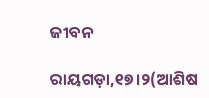ଜୀବନ

ରାୟଗଡ଼ା,୧୭।୨(ଆଶିଷ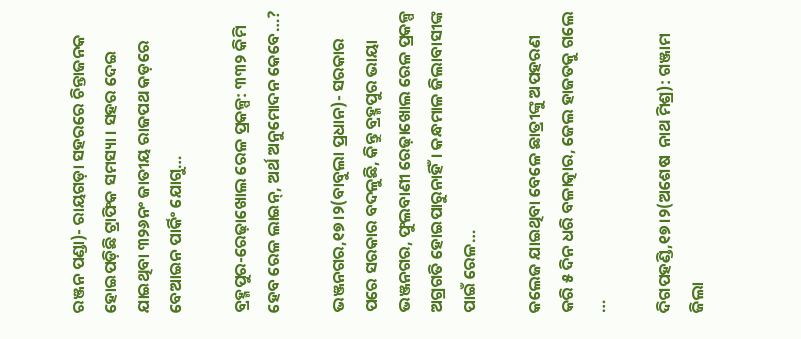ରଞ୍ଜନ ପଣ୍ଡା)- ରାୟଗଡ଼ା ସହରରେ ଚିନ୍ତାଜନକ ହୋଇପଡ଼ିଛି ଟ୍ରାଫିକ ସମସ୍ୟା । ସହର ଦେଇ ଯାଇଥିବା ୩୨୬ନଂ ଜାତୀୟ ରାଜପଥ କଡ଼ରେ ବେଆଇନ ପାର୍କିଂ ଯୋଗୁ…

ବ୍ରହ୍ମପୁର-ରେଢ଼ାଖୋଲ ରେଳ ପ୍ରକଳ୍ପ: ୩୩୨ କିମି ହେବ ରେଳ ଲାଇନ୍‌, ଅର୍ଥ ଅନୁମୋଦନ କେବେ…?

ଭଞ୍ଜନଗର,୧୭।୨(ବାବୁଲା ପ୍ରଧାନ)- ସରକାର ପରେ ସରକାର ବଦଳୁଛି, କିନ୍ତୁ ବ୍ରହ୍ମପୁର ଭାୟା ଭଞ୍ଜନଗର, ଫୁଲବାଣୀ ରେଢ଼ାଖୋଲ ରେଳ ପ୍ରକଳ୍ପ ଅଗ୍ରଗତି ହୋଇପାରୁନାହିଁ। କନ୍ଧମାଳ ଜିଲାବାସୀଙ୍କ ପାଇଁ ରେଳ…

କଲେଜ ଯାଇଥିବା ବେଳେ ଛାତ୍ରୀଙ୍କୁ ଅପହରଣ କରି ୫ ଦିନ ଧରି ବଳାତ୍କାର, ଜେଲ ହାଜତକୁ ଗଲେ …

ଦିଗପହଣ୍ଡି,୧୭।୨(ଅଶେଷ  ନାଥ ମିଶ୍ର): ଗଞ୍ଜାମ ଜିଲା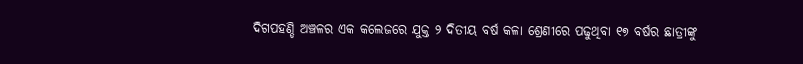ଦିଗପହଣ୍ଡି ଅଞ୍ଚଳର ଏକ କଲେଜରେ ଯୁକ୍ତ ୨ ଦିତୀୟ ବର୍ଷ କଳା ଶ୍ରେଣୀରେ ପଢୁଥିବା ୧୭ ବର୍ଷର ଛାତ୍ରୀଙ୍କୁ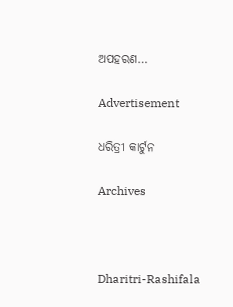ଅପହରଣ…

Advertisement

ଧରିତ୍ରୀ କାର୍ଟୁନ

Archives



Dharitri-Rashifala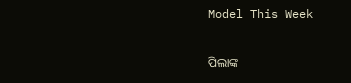Model This Week

ପିଲାଙ୍କ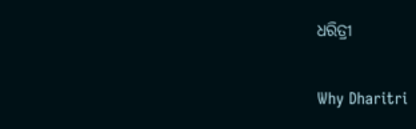ଧରିତ୍ରୀ

Why Dharitri